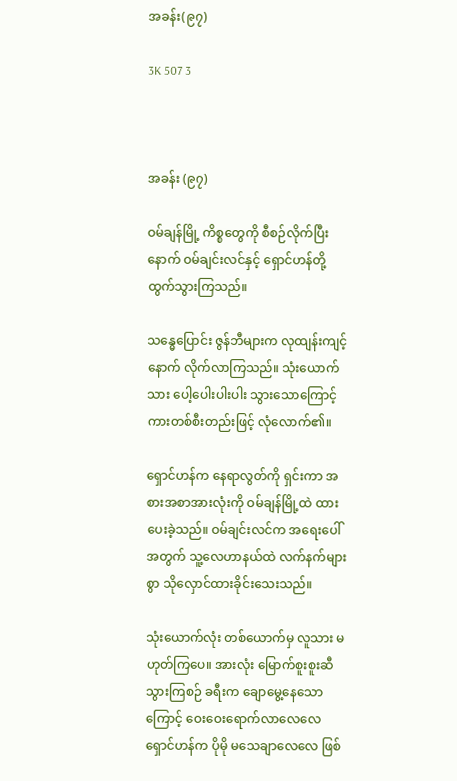အခန်း(၉၇)

3K 507 3



အခန်း (၉၇)

ဝမ်ချန်မြို့ ကိစ္စတွေကို စီစဉ်လိုက်ပြီးနောက် ဝမ်ချင်းလင်နှင့် ရှောင်ဟန်တို့ ထွက်သွားကြသည်။

သန္ဓေပြောင်း ဇွန်ဘီများက လုထျန်းကျင့်နောက် လိုက်လာကြသည်။ သုံးယောက်သား ပေါ့ပေါးပါးပါး သွားသောကြောင့် ကားတစ်စီးတည်းဖြင့် လုံလောက်၏။

ရှောင်ဟန်က နေရာလွတ်ကို ရှင်းကာ အစားအစာအားလုံးကို ဝမ်ချန်မြို့ထဲ ထားပေးခဲ့သည်။ ဝမ်ချင်းလင်က အရေးပေါ်အတွက် သူ့လေဟာနယ်ထဲ လက်နက်များစွာ သိုလှောင်ထားခိုင်းသေးသည်။

သုံးယောက်လုံး တစ်ယောက်မှ လူသား မဟုတ်ကြပေ။ အားလုံး မြောက်စူးစူးဆီ သွားကြစဉ် ခရီးက ချောမွေ့နေသောကြောင့် ဝေးဝေးရောက်လာလေလေ ရှောင်ဟန်က ပိုမို မသေချာလေလေ ဖြစ်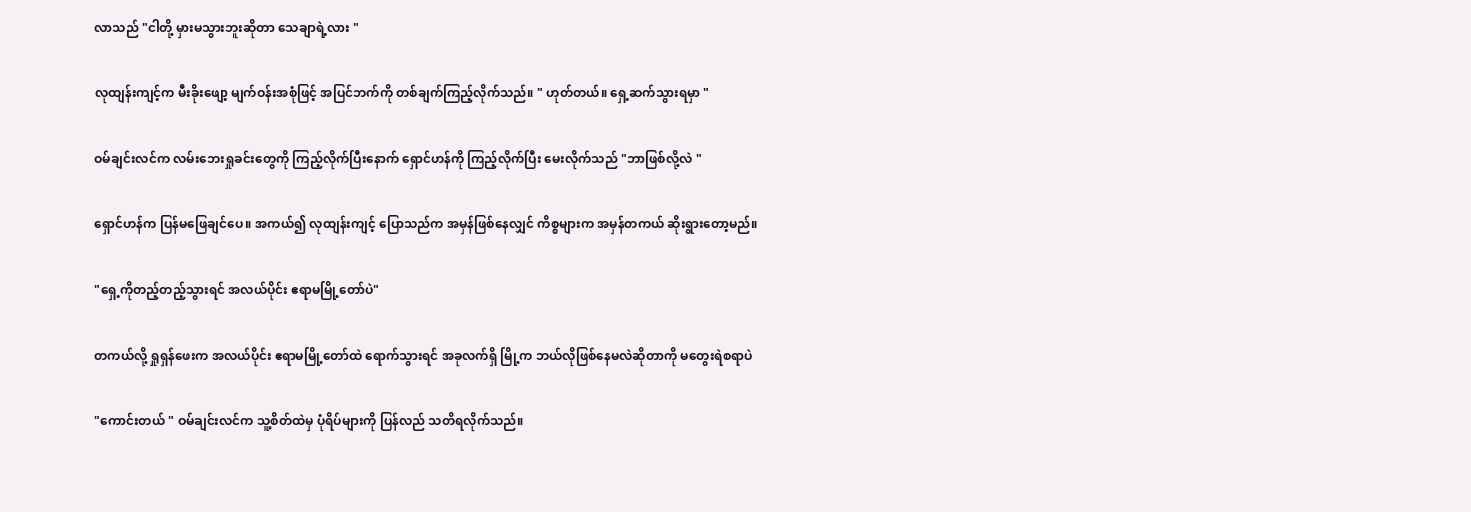လာသည် "ငါတို့ မှားမသွားဘူးဆိုတာ သေချာရဲ့လား "

လုထျန်းကျင့်က မီးခိုးဖျော့ မျက်ဝန်းအစုံဖြင့် အပြင်ဘက်ကို တစ်ချက်ကြည့်လိုက်သည်။ " ဟုတ်တယ်။ ရှေ့ဆက်သွားရမှာ "

ဝမ်ချင်းလင်က လမ်းဘေးရှုခင်းတွေကို ကြည့်လိုက်ပြီးနောက် ရှောင်ဟန်ကို ကြည့်လိုက်ပြီး မေးလိုက်သည် "ဘာဖြစ်လို့လဲ "

ရှောင်ဟန်က ပြန်မဖြေချင်ပေ။ အကယ်၍ လုထျန်းကျင့် ပြောသည်က အမှန်ဖြစ်နေလျှင် ကိစ္စများက အမှန်တကယ် ဆိုးရွားတော့မည်။

"ရှေ့ကိုတည့်တည့်သွားရင် အလယ်ပိုင်း ဧရာမမြို့တော်ပဲ"

တကယ်လို့ ရှုရှန်ဖေးက အလယ်ပိုင်း ဧရာမမြို့တော်ထဲ ရောက်သွားရင် အခုလက်ရှိ မြို့က ဘယ်လိုဖြစ်နေမလဲဆိုတာကို မတွေးရဲစရာပဲ

"ကောင်းတယ် " ဝမ်ချင်းလင်က သူ့စိတ်ထဲမှ ပုံရိပ်များကို ပြန်လည် သတိရလိုက်သည်။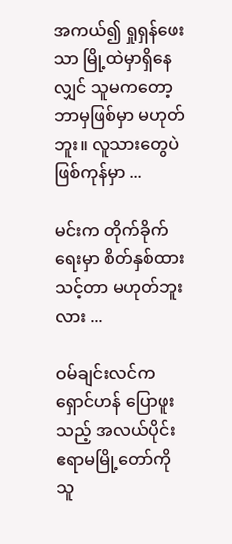အကယ်၍ ရှုရှန်ဖေးသာ မြို့ထဲမှာရှိနေလျှင် သူမကတော့ ဘာမှဖြစ်မှာ မဟုတ်ဘူး။ လူသားတွေပဲ ဖြစ်ကုန်မှာ ...

မင်းက တိုက်ခိုက်ရေးမှာ စိတ်နှစ်ထားသင့်တာ မဟုတ်ဘူးလား ...

ဝမ်ချင်းလင်က ရှောင်ဟန် ပြောဖူးသည့် အလယ်ပိုင်း ဧရာမမြို့တော်ကို သူ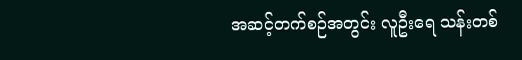အဆင့်တက်စဉ်အတွင်း လူဦးရေ သန်းတစ်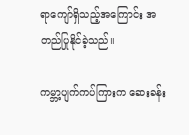ရာကျော်ရှိသည့်အကြောင်း အတည်ပြုနိုင်ခဲ့သည်။

ကမ္ဘာ့ပျက်ကပ်ကြားက ဆေးခန်း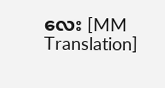လေး [MM Translation]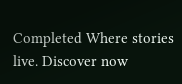Completed Where stories live. Discover now